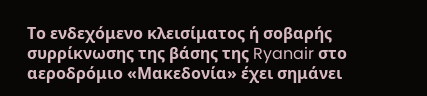Το ενδεχόμενο κλεισίματος ή σοβαρής συρρίκνωσης της βάσης της Ryanair στο αεροδρόμιο «Μακεδονία» έχει σημάνει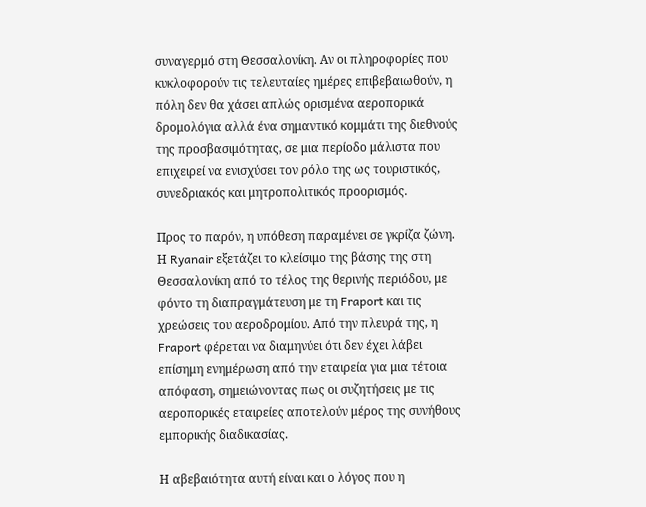συναγερμό στη Θεσσαλονίκη. Αν οι πληροφορίες που κυκλοφορούν τις τελευταίες ημέρες επιβεβαιωθούν, η πόλη δεν θα χάσει απλώς ορισμένα αεροπορικά δρομολόγια αλλά ένα σημαντικό κομμάτι της διεθνούς της προσβασιμότητας, σε μια περίοδο μάλιστα που επιχειρεί να ενισχύσει τον ρόλο της ως τουριστικός, συνεδριακός και μητροπολιτικός προορισμός.

Προς το παρόν, η υπόθεση παραμένει σε γκρίζα ζώνη. Η Ryanair εξετάζει το κλείσιμο της βάσης της στη Θεσσαλονίκη από το τέλος της θερινής περιόδου, με φόντο τη διαπραγμάτευση με τη Fraport και τις χρεώσεις του αεροδρομίου. Από την πλευρά της, η Fraport φέρεται να διαμηνύει ότι δεν έχει λάβει επίσημη ενημέρωση από την εταιρεία για μια τέτοια απόφαση, σημειώνοντας πως οι συζητήσεις με τις αεροπορικές εταιρείες αποτελούν μέρος της συνήθους εμπορικής διαδικασίας.

Η αβεβαιότητα αυτή είναι και ο λόγος που η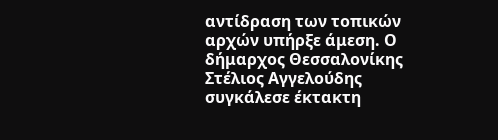αντίδραση των τοπικών αρχών υπήρξε άμεση. Ο δήμαρχος Θεσσαλονίκης Στέλιος Αγγελούδης συγκάλεσε έκτακτη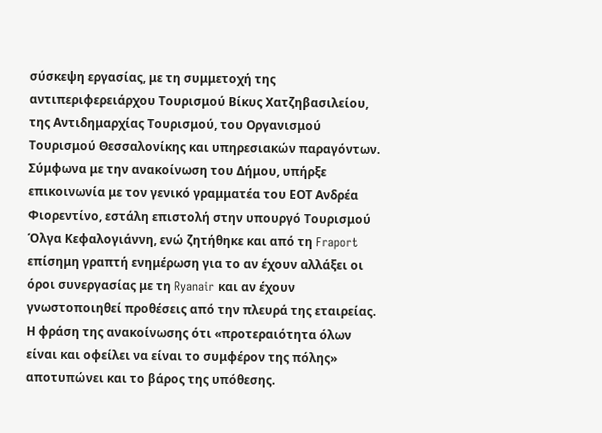σύσκεψη εργασίας, με τη συμμετοχή της αντιπεριφερειάρχου Τουρισμού Βίκυς Χατζηβασιλείου, της Αντιδημαρχίας Τουρισμού, του Οργανισμού Τουρισμού Θεσσαλονίκης και υπηρεσιακών παραγόντων. Σύμφωνα με την ανακοίνωση του Δήμου, υπήρξε επικοινωνία με τον γενικό γραμματέα του ΕΟΤ Ανδρέα Φιορεντίνο, εστάλη επιστολή στην υπουργό Τουρισμού Όλγα Κεφαλογιάννη, ενώ ζητήθηκε και από τη Fraport επίσημη γραπτή ενημέρωση για το αν έχουν αλλάξει οι όροι συνεργασίας με τη Ryanair και αν έχουν γνωστοποιηθεί προθέσεις από την πλευρά της εταιρείας. Η φράση της ανακοίνωσης ότι «προτεραιότητα όλων είναι και οφείλει να είναι το συμφέρον της πόλης» αποτυπώνει και το βάρος της υπόθεσης.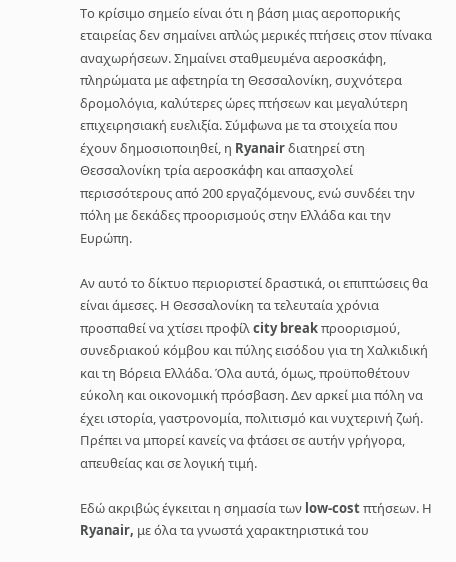Το κρίσιμο σημείο είναι ότι η βάση μιας αεροπορικής εταιρείας δεν σημαίνει απλώς μερικές πτήσεις στον πίνακα αναχωρήσεων. Σημαίνει σταθμευμένα αεροσκάφη, πληρώματα με αφετηρία τη Θεσσαλονίκη, συχνότερα δρομολόγια, καλύτερες ώρες πτήσεων και μεγαλύτερη επιχειρησιακή ευελιξία. Σύμφωνα με τα στοιχεία που έχουν δημοσιοποιηθεί, η Ryanair διατηρεί στη Θεσσαλονίκη τρία αεροσκάφη και απασχολεί περισσότερους από 200 εργαζόμενους, ενώ συνδέει την πόλη με δεκάδες προορισμούς στην Ελλάδα και την Ευρώπη.

Αν αυτό το δίκτυο περιοριστεί δραστικά, οι επιπτώσεις θα είναι άμεσες. Η Θεσσαλονίκη τα τελευταία χρόνια προσπαθεί να χτίσει προφίλ city break προορισμού, συνεδριακού κόμβου και πύλης εισόδου για τη Χαλκιδική και τη Βόρεια Ελλάδα. Όλα αυτά, όμως, προϋποθέτουν εύκολη και οικονομική πρόσβαση. Δεν αρκεί μια πόλη να έχει ιστορία, γαστρονομία, πολιτισμό και νυχτερινή ζωή. Πρέπει να μπορεί κανείς να φτάσει σε αυτήν γρήγορα, απευθείας και σε λογική τιμή.

Εδώ ακριβώς έγκειται η σημασία των low-cost πτήσεων. Η Ryanair, με όλα τα γνωστά χαρακτηριστικά του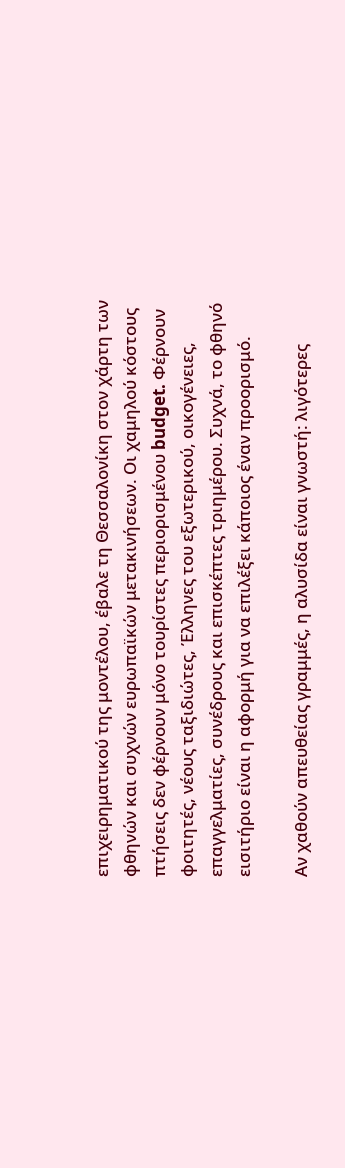επιχειρηματικού της μοντέλου, έβαλε τη Θεσσαλονίκη στον χάρτη των φθηνών και συχνών ευρωπαϊκών μετακινήσεων. Οι χαμηλού κόστους πτήσεις δεν φέρνουν μόνο τουρίστες περιορισμένου budget. Φέρνουν φοιτητές, νέους ταξιδιώτες, Έλληνες του εξωτερικού, οικογένειες, επαγγελματίες, συνέδρους και επισκέπτες τριημέρου. Συχνά, το φθηνό εισιτήριο είναι η αφορμή για να επιλέξει κάποιος έναν προορισμό.

Αν χαθούν απευθείας γραμμές, η αλυσίδα είναι γνωστή: λιγότερες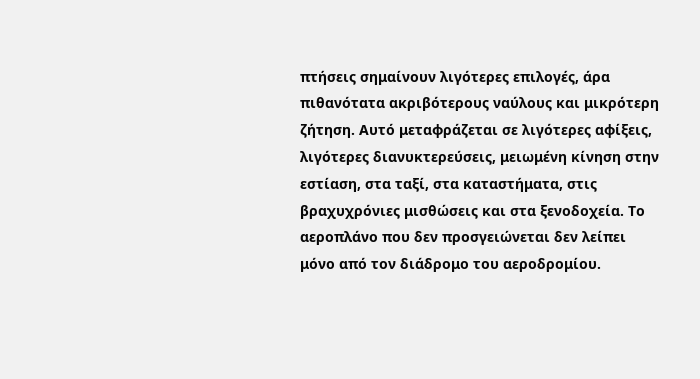πτήσεις σημαίνουν λιγότερες επιλογές, άρα πιθανότατα ακριβότερους ναύλους και μικρότερη ζήτηση. Αυτό μεταφράζεται σε λιγότερες αφίξεις, λιγότερες διανυκτερεύσεις, μειωμένη κίνηση στην εστίαση, στα ταξί, στα καταστήματα, στις βραχυχρόνιες μισθώσεις και στα ξενοδοχεία. Το αεροπλάνο που δεν προσγειώνεται δεν λείπει μόνο από τον διάδρομο του αεροδρομίου.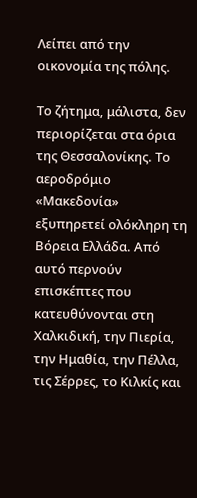Λείπει από την οικονομία της πόλης.

Το ζήτημα, μάλιστα, δεν περιορίζεται στα όρια της Θεσσαλονίκης. Το αεροδρόμιο «Μακεδονία» εξυπηρετεί ολόκληρη τη Βόρεια Ελλάδα. Από αυτό περνούν επισκέπτες που κατευθύνονται στη Χαλκιδική, την Πιερία, την Ημαθία, την Πέλλα, τις Σέρρες, το Κιλκίς και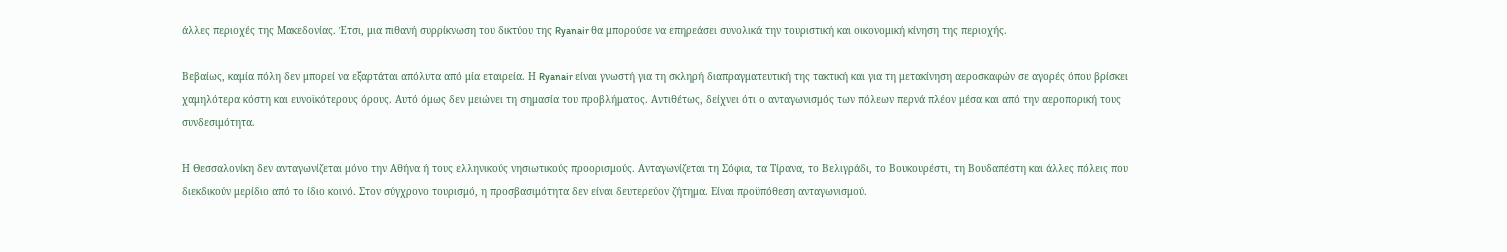άλλες περιοχές της Μακεδονίας. Έτσι, μια πιθανή συρρίκνωση του δικτύου της Ryanair θα μπορούσε να επηρεάσει συνολικά την τουριστική και οικονομική κίνηση της περιοχής.

Βεβαίως, καμία πόλη δεν μπορεί να εξαρτάται απόλυτα από μία εταιρεία. Η Ryanair είναι γνωστή για τη σκληρή διαπραγματευτική της τακτική και για τη μετακίνηση αεροσκαφών σε αγορές όπου βρίσκει χαμηλότερα κόστη και ευνοϊκότερους όρους. Αυτό όμως δεν μειώνει τη σημασία του προβλήματος. Αντιθέτως, δείχνει ότι ο ανταγωνισμός των πόλεων περνά πλέον μέσα και από την αεροπορική τους συνδεσιμότητα.

Η Θεσσαλονίκη δεν ανταγωνίζεται μόνο την Αθήνα ή τους ελληνικούς νησιωτικούς προορισμούς. Ανταγωνίζεται τη Σόφια, τα Τίρανα, το Βελιγράδι, το Βουκουρέστι, τη Βουδαπέστη και άλλες πόλεις που διεκδικούν μερίδιο από το ίδιο κοινό. Στον σύγχρονο τουρισμό, η προσβασιμότητα δεν είναι δευτερεύον ζήτημα. Είναι προϋπόθεση ανταγωνισμού.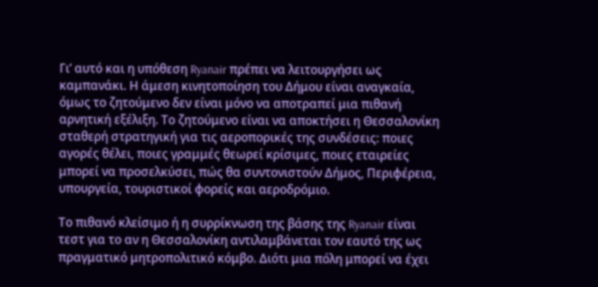Γι’ αυτό και η υπόθεση Ryanair πρέπει να λειτουργήσει ως καμπανάκι. Η άμεση κινητοποίηση του Δήμου είναι αναγκαία, όμως το ζητούμενο δεν είναι μόνο να αποτραπεί μια πιθανή αρνητική εξέλιξη. Το ζητούμενο είναι να αποκτήσει η Θεσσαλονίκη σταθερή στρατηγική για τις αεροπορικές της συνδέσεις: ποιες αγορές θέλει, ποιες γραμμές θεωρεί κρίσιμες, ποιες εταιρείες μπορεί να προσελκύσει, πώς θα συντονιστούν Δήμος, Περιφέρεια, υπουργεία, τουριστικοί φορείς και αεροδρόμιο.

Το πιθανό κλείσιμο ή η συρρίκνωση της βάσης της Ryanair είναι τεστ για το αν η Θεσσαλονίκη αντιλαμβάνεται τον εαυτό της ως πραγματικό μητροπολιτικό κόμβο. Διότι μια πόλη μπορεί να έχει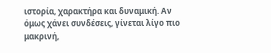ιστορία, χαρακτήρα και δυναμική. Αν όμως χάνει συνδέσεις, γίνεται λίγο πιο μακρινή,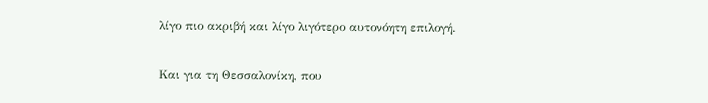λίγο πιο ακριβή και λίγο λιγότερο αυτονόητη επιλογή.

Και για τη Θεσσαλονίκη, που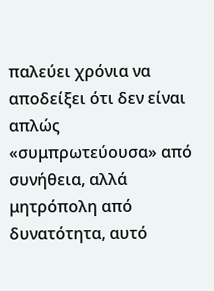παλεύει χρόνια να αποδείξει ότι δεν είναι απλώς «συμπρωτεύουσα» από συνήθεια, αλλά μητρόπολη από δυνατότητα, αυτό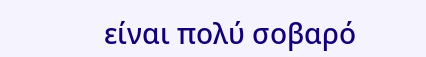είναι πολύ σοβαρό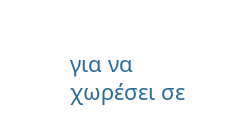για να χωρέσει σε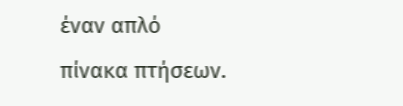έναν απλό πίνακα πτήσεων.